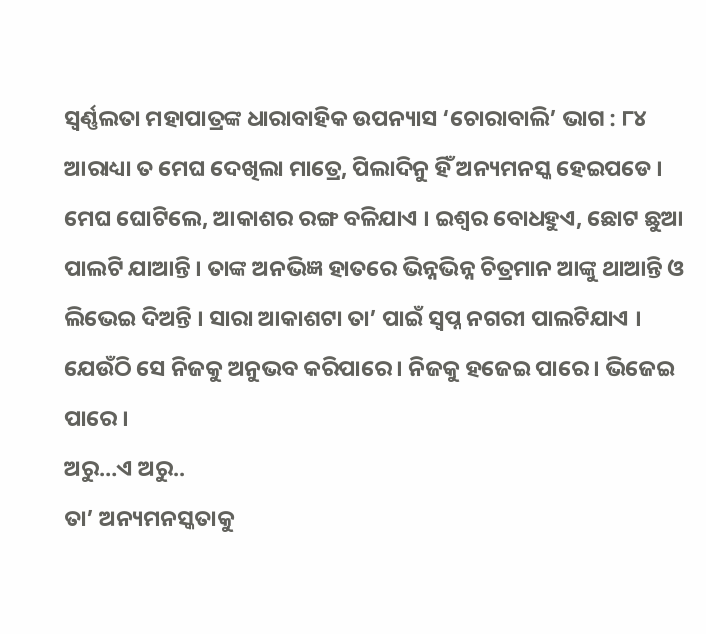ସ୍ୱର୍ଣ୍ଣଲତା ମହାପାତ୍ରଙ୍କ ଧାରାବାହିକ ଉପନ୍ୟାସ ‘ଚୋରାବାଲି’ ଭାଗ : ୮୪
ଆରାଧ୍ୟା ତ ମେଘ ଦେଖିଲା ମାତ୍ରେ, ପିଲାଦିନୁ ହିଁ ଅନ୍ୟମନସ୍କ ହେଇପଡେ ।
ମେଘ ଘୋଟିଲେ, ଆକାଶର ରଙ୍ଗ ବଳିଯାଏ । ଇଶ୍ୱର ବୋଧହୁଏ, ଛୋଟ ଛୁଆ ପାଲଟି ଯାଆନ୍ତି । ତାଙ୍କ ଅନଭିଜ୍ଞ ହାତରେ ଭିନ୍ନଭିନ୍ନ ଚିତ୍ରମାନ ଆଙ୍କୁ ଥାଆନ୍ତି ଓ ଲିଭେଇ ଦିଅନ୍ତି । ସାରା ଆକାଶଟା ତା’ ପାଇଁ ସ୍ୱପ୍ନ ନଗରୀ ପାଲଟିଯାଏ । ଯେଉଁଠି ସେ ନିଜକୁ ଅନୁଭବ କରିପାରେ । ନିଜକୁ ହଜେଇ ପାରେ । ଭିଜେଇ ପାରେ ।
ଅରୁ…ଏ ଅରୁ..
ତା’ ଅନ୍ୟମନସ୍କତାକୁ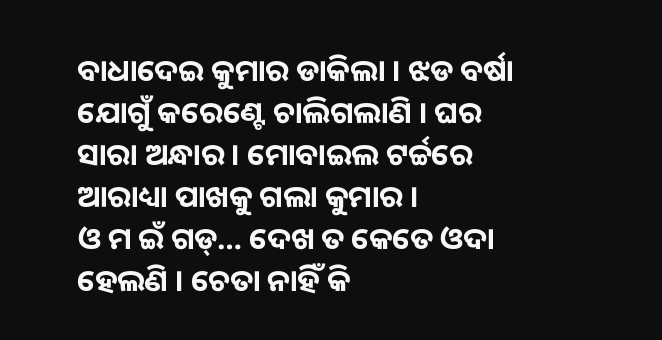ବାଧାଦେଇ କୁମାର ଡାକିଲା । ଝଡ ବର୍ଷା ଯୋଗୁଁ କରେଣ୍ଟେ ଚାଲିଗଲାଣି । ଘର ସାରା ଅନ୍ଧାର । ମୋବାଇଲ ଟର୍ଚ୍ଚରେ ଆରାଧ୍ୟା ପାଖକୁ ଗଲା କୁମାର ।
ଓ ମ ଇଁ ଗଡ୍… ଦେଖ ତ କେତେ ଓଦା ହେଲଣି । ଚେତା ନାହିଁ କି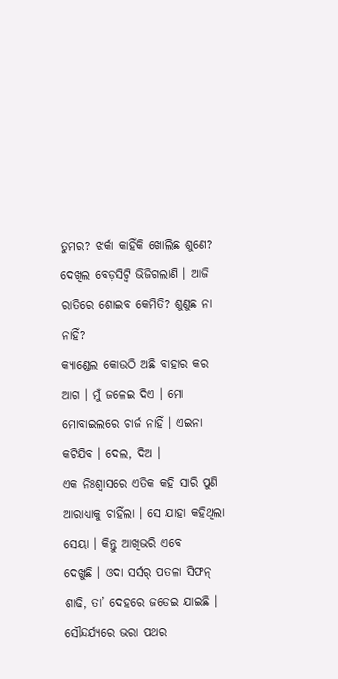ତୁମର? ଝର୍କା କାହିଁକି ଖୋଲିଛ ଶୁଣେ? ଦେଖିଲ ବେଡ଼ସିଟ୍ବି ଭିଜିଗଲାଣି । ଆଜି ରାତିରେ ଶୋଇବ କେମିତି? ଶୁଣୁଛ ନା ନାହିଁ?
କ୍ୟାଣ୍ଡେଲ କୋଉଠି ଅଛି ବାହାର କର ଆଗ । ମୁଁ ଜଳେଇ ଦିଏ । ମୋ ମୋବାଇଲରେ ଚାର୍ଜ ନାହିଁ । ଏଇନା କଟିଯିବ । ଦେଲ, ଦିଅ ।
ଏକ ନିଃଶ୍ୱାସରେ ଏତିକ କହି ସାରି ପୁଣି ଆରାଧ୍ୟାକୁ ଚାହିଁଲା । ସେ ଯାହା କହିଥିଲା ସେୟା । କିନ୍ତୁ ଆଖିଭରି ଏବେ
ଦେଖୁଛି । ଓଦା ସର୍ସର୍ ପତଳା ସିଫନ୍ ଶାଢି, ତା’ ଦେହରେ ଜଡେଇ ଯାଇଛି । ସୌନ୍ଦର୍ଯ୍ୟରେ ଭରା ପଥର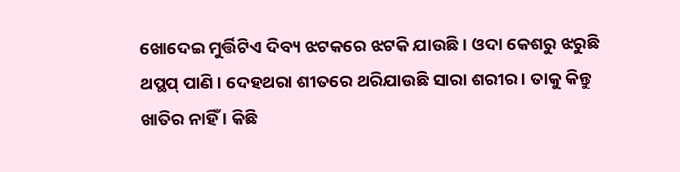ଖୋଦେଇ ମୁର୍ତ୍ତିଟିଏ ଦିବ୍ୟ ଝଟକରେ ଝଟକି ଯାଉଛି । ଓଦା କେଶରୁ ଝରୁଛି ଥପ୍ଥପ୍ ପାଣି । ଦେହଥରା ଶୀତରେ ଥରିଯାଉଛି ସାରା ଶରୀର । ତାକୁ କିନ୍ତୁ ଖାତିର ନାହିଁ । କିଛି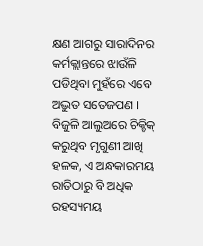କ୍ଷଣ ଆଗରୁ ସାରାଦିନର କର୍ମକ୍ଲାନ୍ତରେ ଝାଉଁଳି ପଡିଥିବା ମୁହଁରେ ଏବେ ଅଦ୍ଭୁତ ସତେଜପଣ । ବିଜୁଳି ଆଲୁଅରେ ଚିକ୍ଚିକ୍ କରୁଥିବ ମୃଗୁଣୀ ଆଖି ହଳକ, ଏ ଅନ୍ଧକାରମୟ ରାତିଠାରୁ ବି ଅଧିକ ରହସ୍ୟମୟ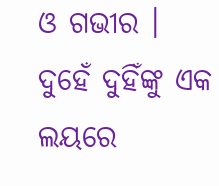ଓ ଗଭୀର ।
ଦୁହେଁ ଦୁହିଁଙ୍କୁ ଏକ ଲୟରେ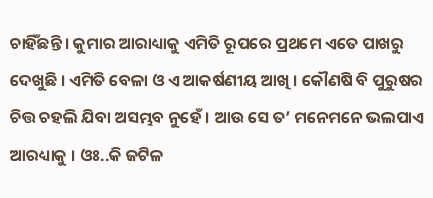ଚାହିଁଛନ୍ତି । କୁମାର ଆରାଧ୍ୟାକୁ ଏମିତି ରୂପରେ ପ୍ରଥମେ ଏତେ ପାଖରୁ ଦେଖୁଛି । ଏମିତି ବେଳା ଓ ଏ ଆକର୍ଷଣୀୟ ଆଖି । କୌଣଷି ବି ପୁରୁଷର ଚିତ୍ତ ଚହଲି ଯିବା ଅସମ୍ଭବ ନୁହେଁ । ଆଉ ସେ ତ’ ମନେମନେ ଭଲପାଏ ଆରଧ୍ୟାକୁ । ଓଃ..କି ଜଟିଳ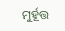ମୁର୍ହୂତ୍ତ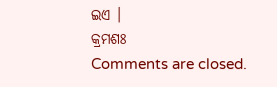ଇଏ ।
କ୍ରମଶଃ
Comments are closed.